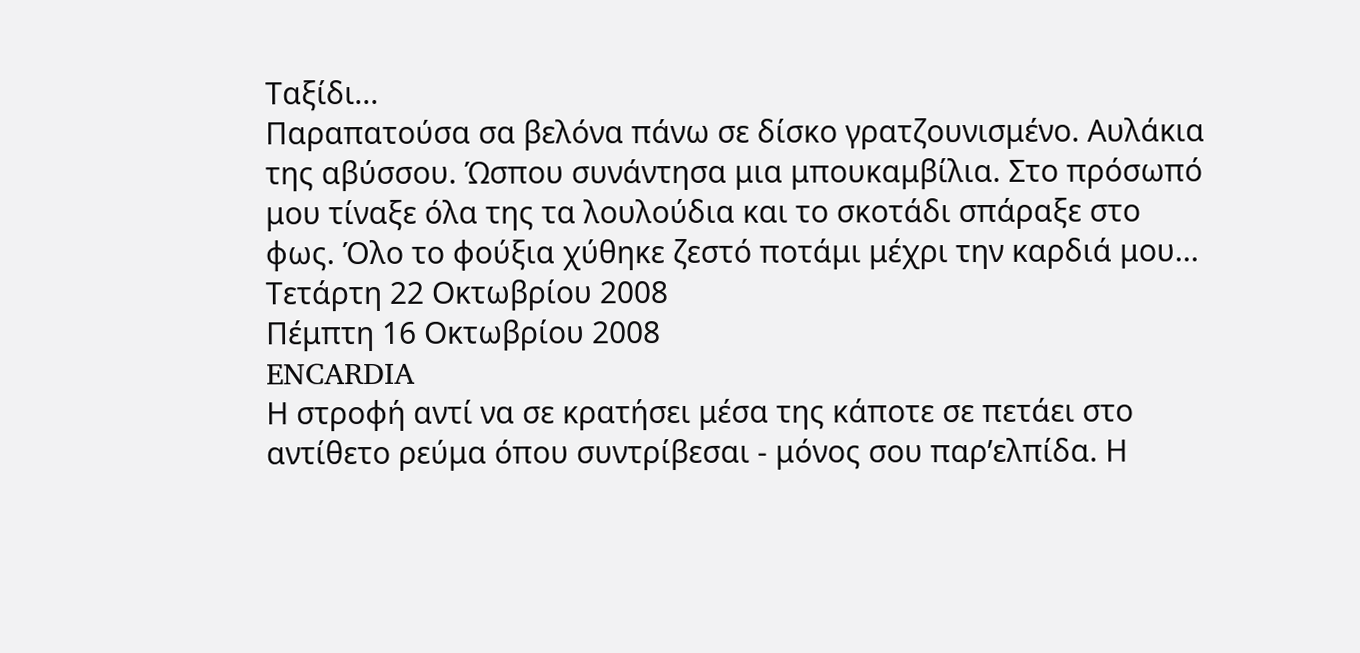Ταξίδι...
Παραπατούσα σα βελόνα πάνω σε δίσκο γρατζουνισμένο. Αυλάκια της αβύσσου. Ώσπου συνάντησα μια μπουκαμβίλια. Στο πρόσωπό μου τίναξε όλα της τα λουλούδια και το σκοτάδι σπάραξε στο φως. Όλο το φούξια χύθηκε ζεστό ποτάμι μέχρι την καρδιά μου...
Τετάρτη 22 Οκτωβρίου 2008
Πέμπτη 16 Οκτωβρίου 2008
ENCARDIA
Η στροφή αντί να σε κρατήσει μέσα της κάποτε σε πετάει στο αντίθετο ρεύμα όπου συντρίβεσαι - μόνος σου παρ’ελπίδα. Η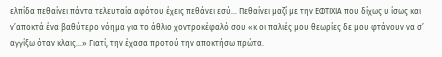ελπίδα πεθαίνει πάντα τελευταία αφότου έχεις πεθάνει εσύ… Πεθαίνει μαζί με την ΕΦΤΙΧΙΑ που δίχως υ ίσως και ν’αποκτά ένα βαθύτερο νόημα για το άθλιο χοντροκέφαλό σου «κ οι παλιές μου θεωρίες δε μου φτάνουν να σ’ αγγίξω όταν κλαις…» Γιατί, την έχασα προτού την αποκτήσω πρώτα.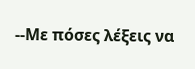--Με πόσες λέξεις να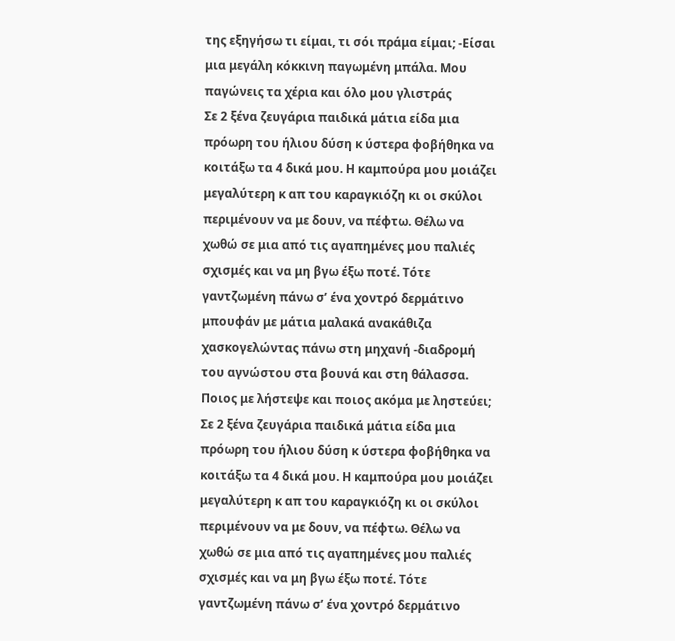της εξηγήσω τι είμαι, τι σόι πράμα είμαι; -Είσαι μια μεγάλη κόκκινη παγωμένη μπάλα. Μου παγώνεις τα χέρια και όλο μου γλιστράς
Σε 2 ξένα ζευγάρια παιδικά μάτια είδα μια πρόωρη του ήλιου δύση κ ύστερα φοβήθηκα να κοιτάξω τα 4 δικά μου. Η καμπούρα μου μοιάζει μεγαλύτερη κ απ του καραγκιόζη κι οι σκύλοι περιμένουν να με δουν, να πέφτω. Θέλω να χωθώ σε μια από τις αγαπημένες μου παλιές σχισμές και να μη βγω έξω ποτέ. Τότε γαντζωμένη πάνω σ’ ένα χοντρό δερμάτινο μπουφάν με μάτια μαλακά ανακάθιζα χασκογελώντας πάνω στη μηχανή -διαδρομή του αγνώστου στα βουνά και στη θάλασσα. Ποιος με λήστεψε και ποιος ακόμα με ληστεύει;
Σε 2 ξένα ζευγάρια παιδικά μάτια είδα μια πρόωρη του ήλιου δύση κ ύστερα φοβήθηκα να κοιτάξω τα 4 δικά μου. Η καμπούρα μου μοιάζει μεγαλύτερη κ απ του καραγκιόζη κι οι σκύλοι περιμένουν να με δουν, να πέφτω. Θέλω να χωθώ σε μια από τις αγαπημένες μου παλιές σχισμές και να μη βγω έξω ποτέ. Τότε γαντζωμένη πάνω σ’ ένα χοντρό δερμάτινο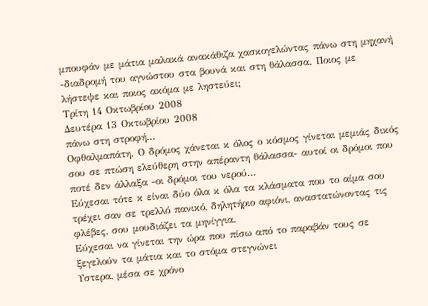μπουφάν με μάτια μαλακά ανακάθιζα χασκογελώντας πάνω στη μηχανή -διαδρομή του αγνώστου στα βουνά και στη θάλασσα. Ποιος με λήστεψε και ποιος ακόμα με ληστεύει;
Τρίτη 14 Οκτωβρίου 2008
Δευτέρα 13 Οκτωβρίου 2008
πάνω στη στροφή...
Οφθαλμαπάτη. Ο δρόμος χάνεται κ όλος ο κόσμος γίνεται μεμιάς δικός σου σε πτώση ελεύθερη στην απέραντη θάλασσα- αυτοί οι δρόμοι που ποτέ δεν άλλαξα -οι δρόμοι του νερού...
Εύχεσαι τότε κ είναι δύο όλα κ όλα τα κλάσματα που το αίμα σου τρέχει σαν σε τρελλό πανικό, δηλητήριο αφιόνι, αναστατώνοντας τις φλέβες, σου μουδιάζει τα μηνίγγια.
Εύχεσαι να γίνεται την ώρα που πίσω από το παραβάν τους σε ξεγελούν τα μάτια και το στόμα στεγνώνει
Υστερα, μέσα σε χρόνο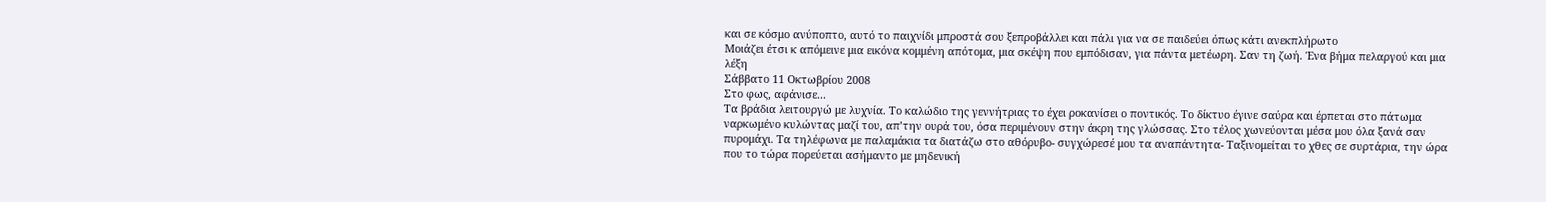και σε κόσμο ανύποπτο, αυτό το παιχνίδι μπροστά σου ξεπροβάλλει και πάλι για να σε παιδεύει όπως κάτι ανεκπλήρωτο
Μοιάζει έτσι κ απόμεινε μια εικόνα κομμένη απότομα, μια σκέψη που εμπόδισαν, για πάντα μετέωρη. Σαν τη ζωή. Ένα βήμα πελαργού και μια λέξη
Σάββατο 11 Οκτωβρίου 2008
Στο φως, αφάνισε...
Τα βράδια λειτουργώ με λυχνία. Το καλώδιο της γεννήτριας το έχει ροκανίσει ο ποντικός. Το δίκτυο έγινε σαύρα και έρπεται στο πάτωμα ναρκωμένο κυλώντας μαζί του, απ’την ουρά του, όσα περιμένουν στην άκρη της γλώσσας. Στο τέλος χωνεύονται μέσα μου όλα ξανά σαν πυρομάχι. Τα τηλέφωνα με παλαμάκια τα διατάζω στο αθόρυβο- συγχώρεσέ μου τα αναπάντητα- Ταξινομείται το χθες σε συρτάρια, την ώρα που το τώρα πορεύεται ασήμαντο με μηδενική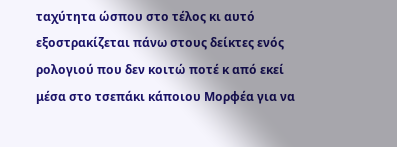ταχύτητα ώσπου στο τέλος κι αυτό εξοστρακίζεται πάνω στους δείκτες ενός ρολογιού που δεν κοιτώ ποτέ κ από εκεί μέσα στο τσεπάκι κάποιου Μορφέα για να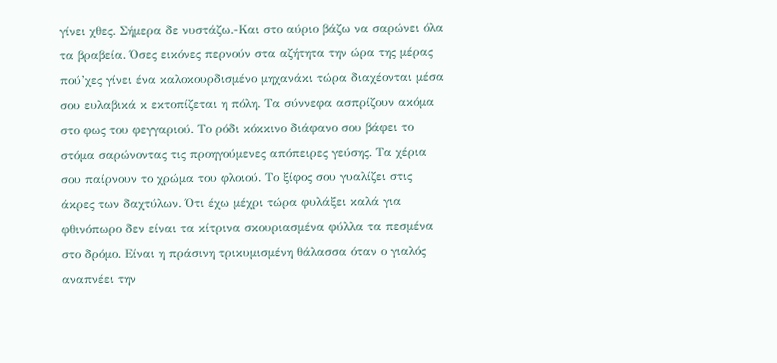γίνει χθες. Σήμερα δε νυστάζω.-Και στο αύριο βάζω να σαρώνει όλα τα βραβεία. Όσες εικόνες περνούν στα αζήτητα την ώρα της μέρας πού’χες γίνει ένα καλοκουρδισμένο μηχανάκι τώρα διαχέονται μέσα σου ευλαβικά κ εκτοπίζεται η πόλη. Τα σύννεφα ασπρίζουν ακόμα στο φως του φεγγαριού. Το ρόδι κόκκινο διάφανο σου βάφει το στόμα σαρώνοντας τις προηγούμενες απόπειρες γεύσης. Τα χέρια σου παίρνουν το χρώμα του φλοιού. Το ξίφος σου γυαλίζει στις άκρες των δαχτύλων. Ότι έχω μέχρι τώρα φυλάξει καλά για φθινόπωρο δεν είναι τα κίτρινα σκουριασμένα φύλλα τα πεσμένα στο δρόμο. Είναι η πράσινη τρικυμισμένη θάλασσα όταν ο γιαλός αναπνέει την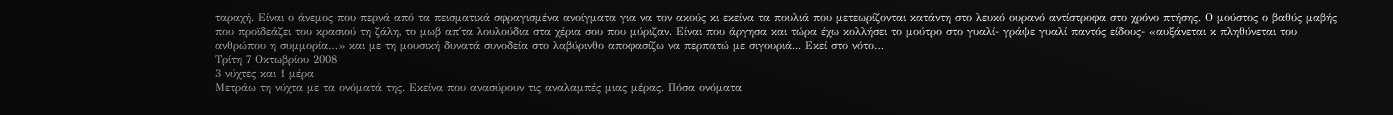ταραχή. Είναι ο άνεμος που περνά από τα πεισματικά σφραγισμένα ανοίγματα για να τον ακούς κι εκείνα τα πουλιά που μετεωρίζονται κατάντη στο λευκό ουρανό αντίστροφα στο χρόνο πτήσης. Ο μούστος ο βαθύς μαβής που προϊδεάζει του κρασιού τη ζάλη, το μωβ απ΄τα λουλούδια στα χέρια σου που μύριζαν. Είναι που άργησα και τώρα έχω κολλήσει το μούτρο στο γυαλί- γράψε γυαλί παντός είδους- «αυξάνεται κ πληθύνεται του ανθρώπου η συμμορία…» και με τη μουσική δυνατά συνοδεία στο λαβύρινθο αποφασίζω να περπατώ με σιγουριά... Εκεί στο νότο…
Τρίτη 7 Οκτωβρίου 2008
3 νύχτες και 1 μέρα
Μετράω τη νύχτα με τα ονόματά της. Εκείνα που ανασύρουν τις αναλαμπές μιας μέρας. Πόσα ονόματα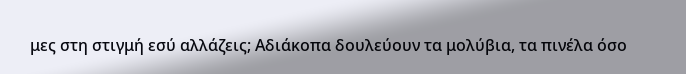μες στη στιγμή εσύ αλλάζεις; Αδιάκοπα δουλεύουν τα μολύβια, τα πινέλα όσο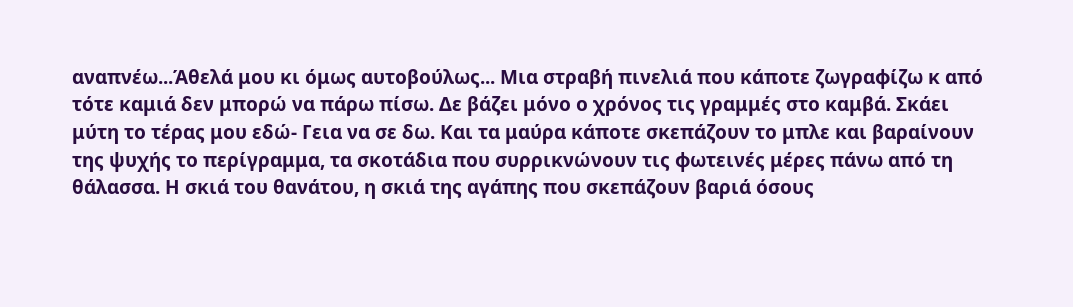αναπνέω...Άθελά μου κι όμως αυτοβούλως... Μια στραβή πινελιά που κάποτε ζωγραφίζω κ από τότε καμιά δεν μπορώ να πάρω πίσω. Δε βάζει μόνο ο χρόνος τις γραμμές στο καμβά. Σκάει μύτη το τέρας μου εδώ- Γεια να σε δω. Και τα μαύρα κάποτε σκεπάζουν το μπλε και βαραίνουν της ψυχής το περίγραμμα, τα σκοτάδια που συρρικνώνουν τις φωτεινές μέρες πάνω από τη θάλασσα. Η σκιά του θανάτου, η σκιά της αγάπης που σκεπάζουν βαριά όσους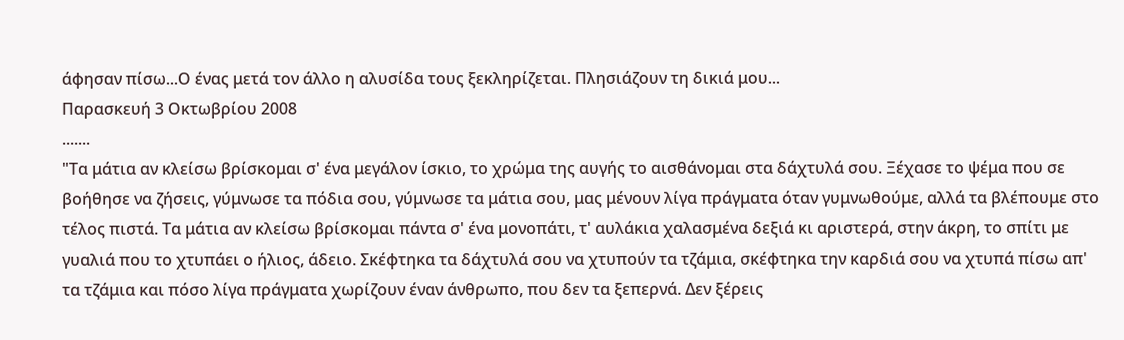άφησαν πίσω...Ο ένας μετά τον άλλο η αλυσίδα τους ξεκληρίζεται. Πλησιάζουν τη δικιά μου...
Παρασκευή 3 Οκτωβρίου 2008
.......
"Τα μάτια αν κλείσω βρίσκομαι σ' ένα μεγάλον ίσκιο, το χρώμα της αυγής το αισθάνομαι στα δάχτυλά σου. Ξέχασε το ψέμα που σε βοήθησε να ζήσεις, γύμνωσε τα πόδια σου, γύμνωσε τα μάτια σου, μας μένουν λίγα πράγματα όταν γυμνωθούμε, αλλά τα βλέπουμε στο τέλος πιστά. Τα μάτια αν κλείσω βρίσκομαι πάντα σ' ένα μονοπάτι, τ' αυλάκια χαλασμένα δεξιά κι αριστερά, στην άκρη, το σπίτι με γυαλιά που το χτυπάει ο ήλιος, άδειο. Σκέφτηκα τα δάχτυλά σου να χτυπούν τα τζάμια, σκέφτηκα την καρδιά σου να χτυπά πίσω απ' τα τζάμια και πόσο λίγα πράγματα χωρίζουν έναν άνθρωπο, που δεν τα ξεπερνά. Δεν ξέρεις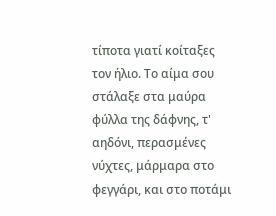τίποτα γιατί κοίταξες τον ήλιο. Το αίμα σου στάλαξε στα μαύρα φύλλα της δάφνης, τ' αηδόνι, περασμένες νύχτες, μάρμαρα στο φεγγάρι, και στο ποτάμι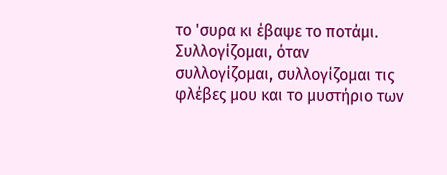το 'συρα κι έβαψε το ποτάμι. Συλλογίζομαι, όταν συλλογίζομαι, συλλογίζομαι τις φλέβες μου και το μυστήριο των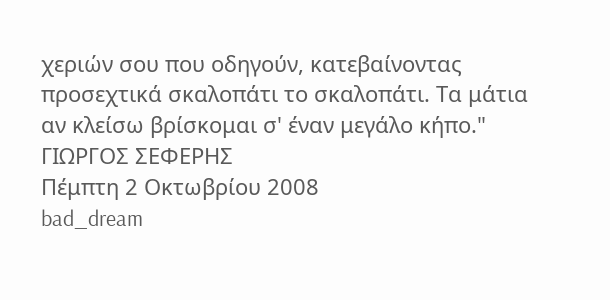χεριών σου που οδηγούν, κατεβαίνοντας προσεχτικά σκαλοπάτι το σκαλοπάτι. Τα μάτια αν κλείσω βρίσκομαι σ' έναν μεγάλο κήπο." ΓΙΩΡΓΟΣ ΣΕΦΕΡΗΣ
Πέμπτη 2 Οκτωβρίου 2008
bad_dream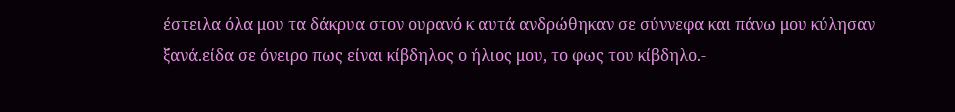έστειλα όλα μου τα δάκρυα στον ουρανό κ αυτά ανδρώθηκαν σε σύννεφα και πάνω μου κύλησαν ξανά.είδα σε όνειρο πως είναι κίβδηλος ο ήλιος μου, το φως του κίβδηλο.-